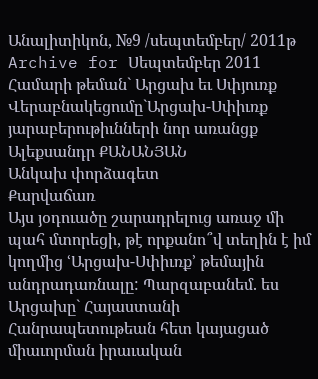Անալիտիկոն, №9 /սեպտեմբեր/ 2011թ
Archive for Սեպտեմբեր 2011
Համարի թեման` Արցախ եւ Սփյուռք
Վերաբնակեցումը`Արցախ-Սփիւռք յարաբերութիւնների նոր առանցք
Ալեքսանդր ՔԱՆԱՆՅԱՆ
Անկախ փորձագետ
Քարվաճառ
Այս յօդուածը շարադրելուց առաջ մի պահ մտորեցի, թէ որքանո՞վ տեղին է իմ կողմից ՙԱրցախ-Սփիւռք՚ թեմային անդրադառնալը: Պարզաբանեմ. ես Արցախը` Հայաստանի Հանրապետութեան հետ կայացած միաւորման իրաւական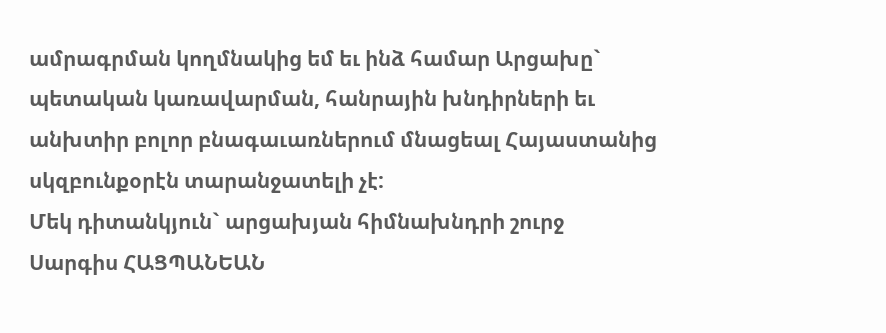ամրագրման կողմնակից եմ եւ ինձ համար Արցախը` պետական կառավարման, հանրային խնդիրների եւ անխտիր բոլոր բնագաւառներում մնացեալ Հայաստանից սկզբունքօրէն տարանջատելի չէ:
Մեկ դիտանկյուն` արցախյան հիմնախնդրի շուրջ
Սարգիս ՀԱՑՊԱՆԵԱՆ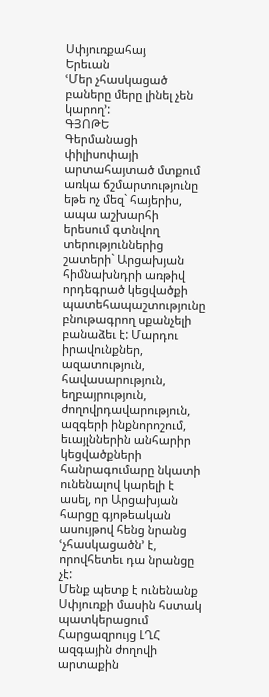Սփյուռքահայ
Երեւան
ՙՄեր չհասկացած բաները մերը լինել չեն կարող՚:
ԳՅՈԹԵ
Գերմանացի փիլիսոփայի արտահայտած մտքում առկա ճշմարտությունը եթե ոչ մեզ` հայերիս, ապա աշխարհի երեսում գտնվող տերություններից շատերի` Արցախյան հիմնախնդրի առթիվ որդեգրած կեցվածքի պատեհապաշտությունը բնութագրող սքանչելի բանաձեւ է: Մարդու իրավունքներ, ազատություն, հավասարություն, եղբայրություն, ժողովրդավարություն, ազգերի ինքնորոշում, եւայլններին անհարիր կեցվածքների հանրագումարը նկատի ունենալով կարելի է ասել, որ Արցախյան հարցը գյոթեական ասույթով հենց նրանց ՙչհասկացածն՚ է, որովհետեւ դա նրանցը չէ:
Մենք պետք է ունենանք Սփյուռքի մասին հստակ պատկերացում
Հարցազրույց ԼՂՀ ազգային ժողովի արտաքին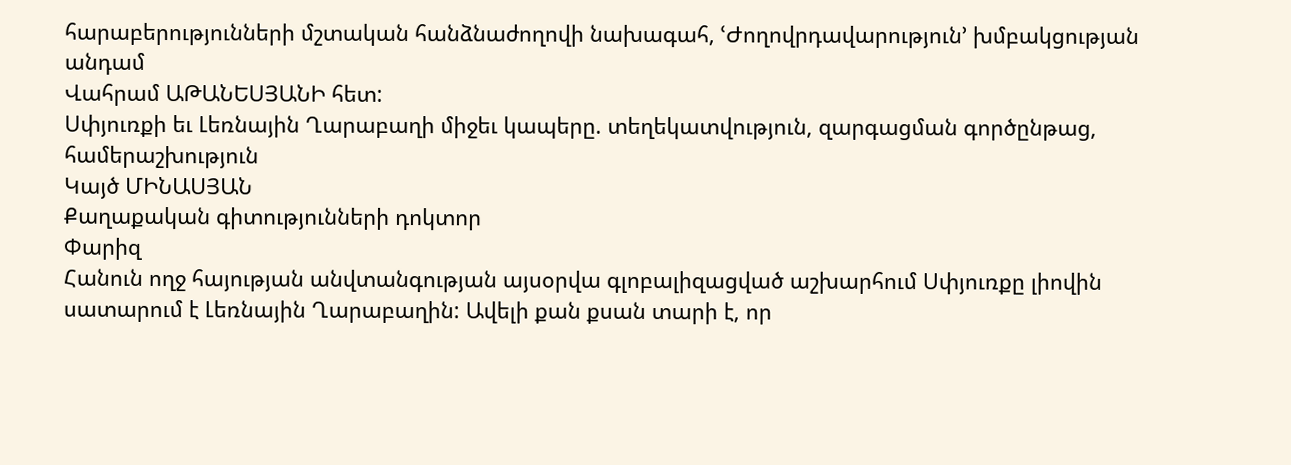հարաբերությունների մշտական հանձնաժողովի նախագահ, ՙԺողովրդավարություն՚ խմբակցության անդամ
Վահրամ ԱԹԱՆԵՍՅԱՆԻ հետ:
Սփյուռքի եւ Լեռնային Ղարաբաղի միջեւ կապերը. տեղեկատվություն, զարգացման գործընթաց, համերաշխություն
Կայծ ՄԻՆԱՍՅԱՆ
Քաղաքական գիտությունների դոկտոր
Փարիզ
Հանուն ողջ հայության անվտանգության այսօրվա գլոբալիզացված աշխարհում Սփյուռքը լիովին սատարում է Լեռնային Ղարաբաղին: Ավելի քան քսան տարի է, որ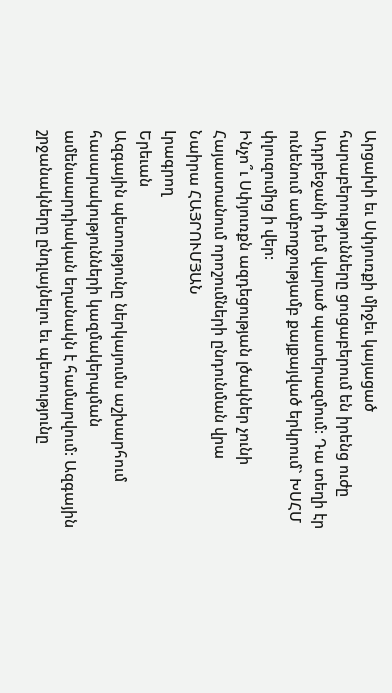Արցախի եւ Սփյուռքի միջեւ կայացած հարաբերությունները ցուցաբերում են իրենց ուժը Ադրբեջանի դեմ վարած պատերազմում: Դա տեղի էր ունենում ամբողջությամբ քայքայված երկրում` ԽՍՀՄ փլուզումից ի վեր:
Ինչո՞ւ Սփյուռքն ազդեցության լծակներ չունի Հայաստանում որոշումների ընդունման վրա
Նաիրա ՀԱՅՐՈՒՄՅԱՆ
Լրագրող
Երեւան
Ազգային պետությունը ներկայումս աշխարհում հասարակությունների կազմակերպման ամենաարդիական եղանակն է համարվում: Ազգային շրջանակները ընդլայնելու եւ պետությունը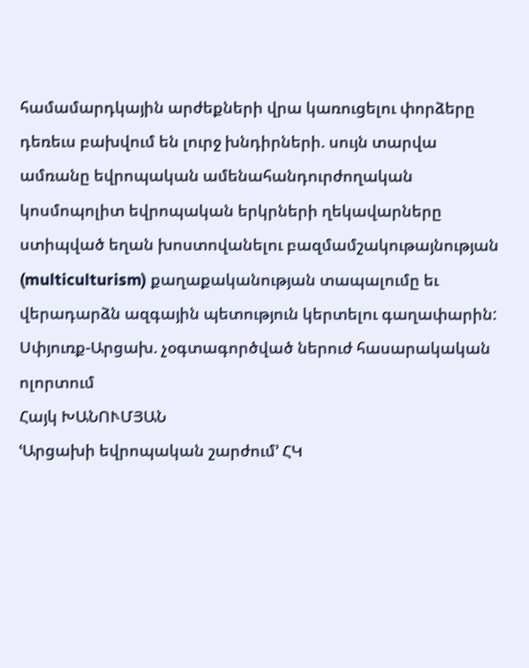համամարդկային արժեքների վրա կառուցելու փորձերը դեռեւս բախվում են լուրջ խնդիրների. սույն տարվա ամռանը եվրոպական ամենահանդուրժողական կոսմոպոլիտ եվրոպական երկրների ղեկավարները ստիպված եղան խոստովանելու բազմամշակութայնության (multiculturism) քաղաքականության տապալումը եւ վերադարձն ազգային պետություն կերտելու գաղափարին:
Սփյուռք-Արցախ. չօգտագործված ներուժ հասարակական ոլորտում
Հայկ ԽԱՆՈՒՄՅԱՆ
ՙԱրցախի եվրոպական շարժում՚ ՀԿ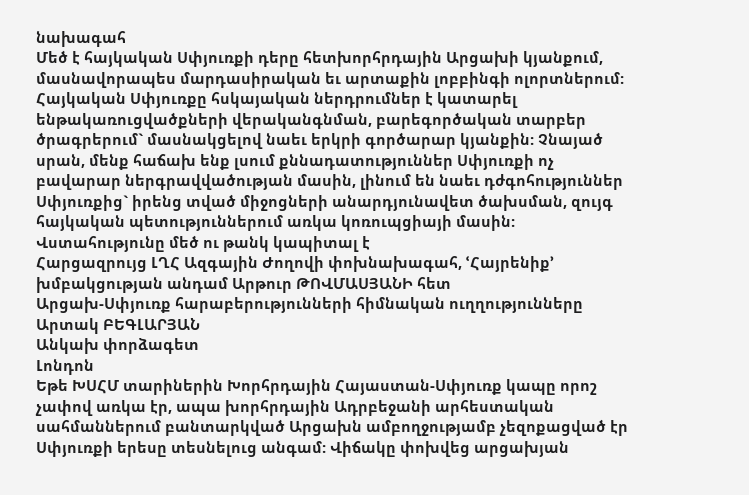նախագահ
Մեծ է հայկական Սփյուռքի դերը հետխորհրդային Արցախի կյանքում, մասնավորապես մարդասիրական եւ արտաքին լոբբինգի ոլորտներում: Հայկական Սփյուռքը հսկայական ներդրումներ է կատարել ենթակառուցվածքների վերականգնման, բարեգործական տարբեր ծրագրերում` մասնակցելով նաեւ երկրի գործարար կյանքին: Չնայած սրան, մենք հաճախ ենք լսում քննադատություններ Սփյուռքի ոչ բավարար ներգրավվածության մասին, լինում են նաեւ դժգոհություններ Սփյուռքից` իրենց տված միջոցների անարդյունավետ ծախսման, զույգ հայկական պետություններում առկա կոռուպցիայի մասին:
Վստահությունը մեծ ու թանկ կապիտալ է
Հարցազրույց ԼՂՀ Ազգային Ժողովի փոխնախագահ, ՙՀայրենիք՚ խմբակցության անդամ Արթուր ԹՈՎՄԱՍՅԱՆԻ հետ
Արցախ-Սփյուռք հարաբերությունների հիմնական ուղղությունները
Արտակ ԲԵԳԼԱՐՅԱՆ
Անկախ փորձագետ
Լոնդոն
Եթե ԽՍՀՄ տարիներին Խորհրդային Հայաստան-Սփյուռք կապը որոշ չափով առկա էր, ապա խորհրդային Ադրբեջանի արհեստական սահմաններում բանտարկված Արցախն ամբողջությամբ չեզոքացված էր Սփյուռքի երեսը տեսնելուց անգամ: Վիճակը փոխվեց արցախյան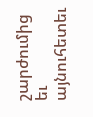շարժումից եւ այնուհետեւ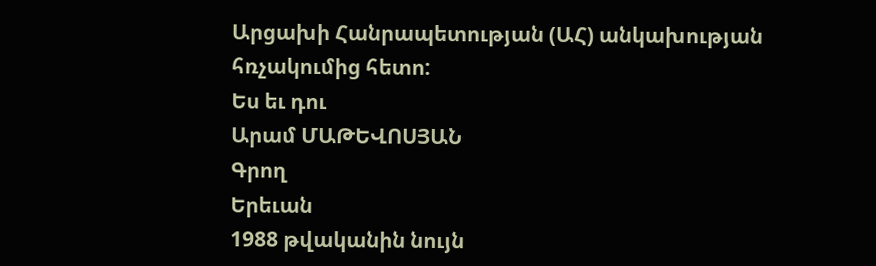Արցախի Հանրապետության (ԱՀ) անկախության հռչակումից հետո:
Ես եւ դու
Արամ ՄԱԹԵՎՈՍՅԱՆ
Գրող
Երեւան
1988 թվականին նույն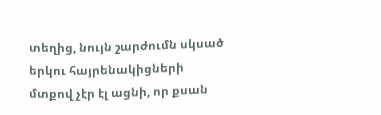տեղից, նույն շարժումն սկսած երկու հայրենակիցների մտքով չէր էլ ացնի, որ քսան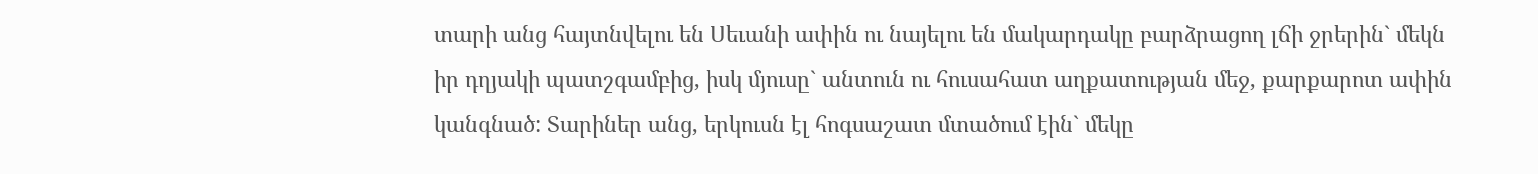տարի անց հայտնվելու են Սեւանի ափին ու նայելու են մակարդակը բարձրացող լճի ջրերին` մեկն իր դղյակի պատշգամբից, իսկ մյուսը` անտուն ու հուսահատ աղքատության մեջ, քարքարոտ ափին կանգնած: Տարիներ անց, երկուսն էլ հոգսաշատ մտածում էին` մեկը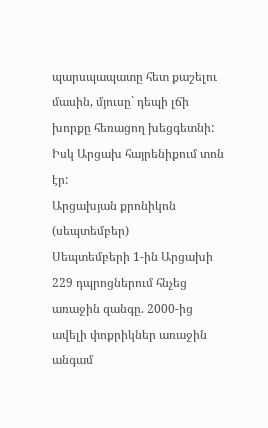պարսպապատը հետ քաշելու մասին, մյուսը` դեպի լճի խորքը հեռացող խեցգետնի: Իսկ Արցախ հայրենիքում տոն էր:
Արցախյան քրոնիկոն (սեպտեմբեր)
Սեպտեմբերի 1-ին Արցախի 229 դպրոցներում հնչեց առաջին զանգը. 2000-ից ավելի փոքրիկներ առաջին անգամ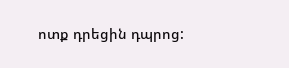ոտք դրեցին դպրոց: